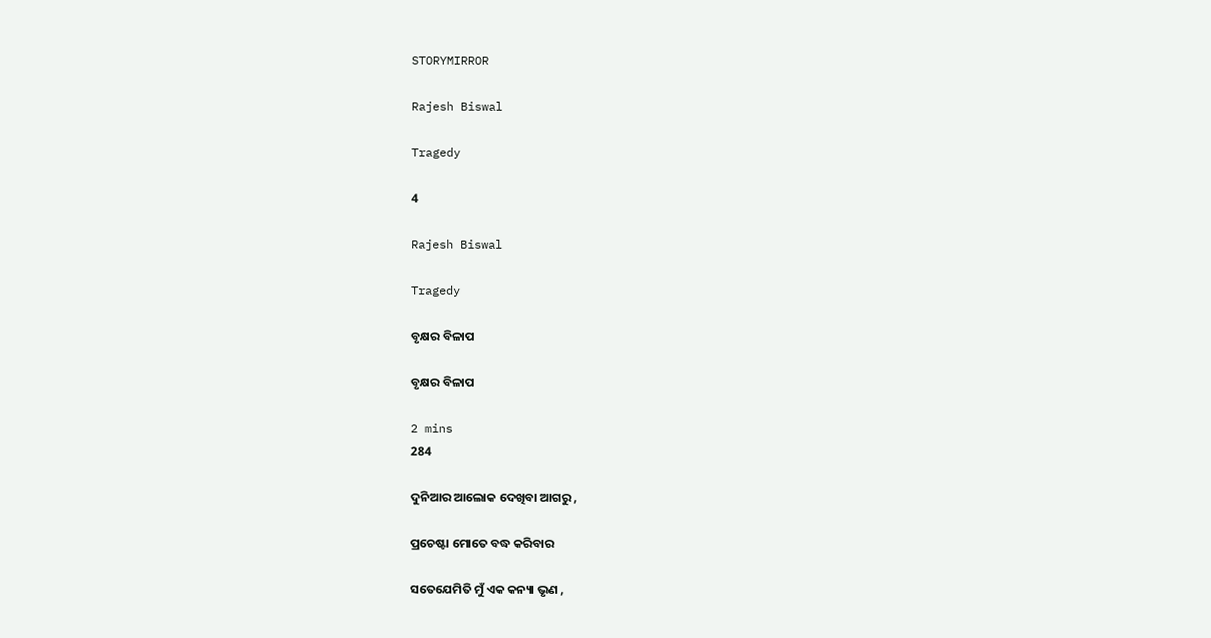STORYMIRROR

Rajesh Biswal

Tragedy

4

Rajesh Biswal

Tragedy

ବୃକ୍ଷର ବିଳାପ

ବୃକ୍ଷର ବିଳାପ

2 mins
284

ଦୁନିଆର ଆଲୋକ ଦେଖିବା ଆଗରୁ ,

ପ୍ରଚେଷ୍ଟା ମୋତେ ବଦ୍ଧ କରିବାର

ସତେଯେମିତି ମୁଁ ଏକ କନ୍ୟା ଭୃଣ ,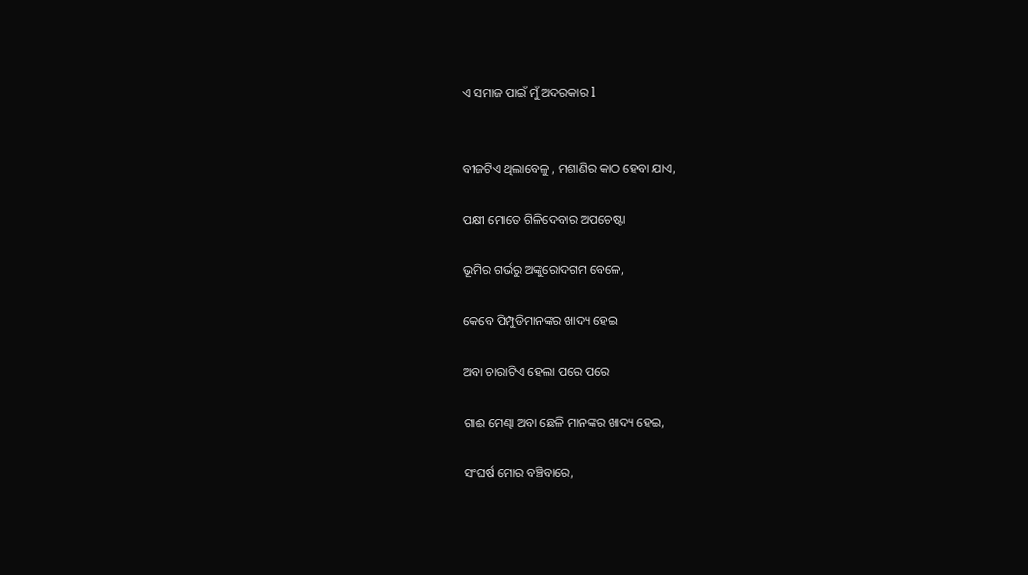ଏ ସମାଜ ପାଇଁ ମୁଁ ଅଦରକାର l


ବୀଜଟିଏ ଥିଲାବେଳୁ , ମଶାଣିର କାଠ ହେବା ଯାଏ,

ପକ୍ଷୀ ମୋତେ ଗିଳିଦେବାର ଅପଚେଷ୍ଟା

ଭୂମିର ଗର୍ଭରୁ ଅଙ୍କୁରୋଦଗମ ବେଳେ,

କେବେ ପିମ୍ପୁଡିମାନଙ୍କର ଖାଦ୍ୟ ହେଇ

ଅବା ଚାରାଟିଏ ହେଲା ପରେ ପରେ

ଗାଈ ମେଣ୍ଢା ଅବା ଛେଳି ମାନଙ୍କର ଖାଦ୍ୟ ହେଇ,

ସଂଘର୍ଷ ମୋର ବଞ୍ଚିବାରେ,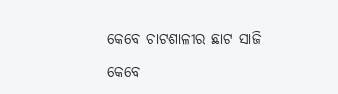କେବେ ଚାଟଶାଳୀର ଛାଟ ସାଜି

କେବେ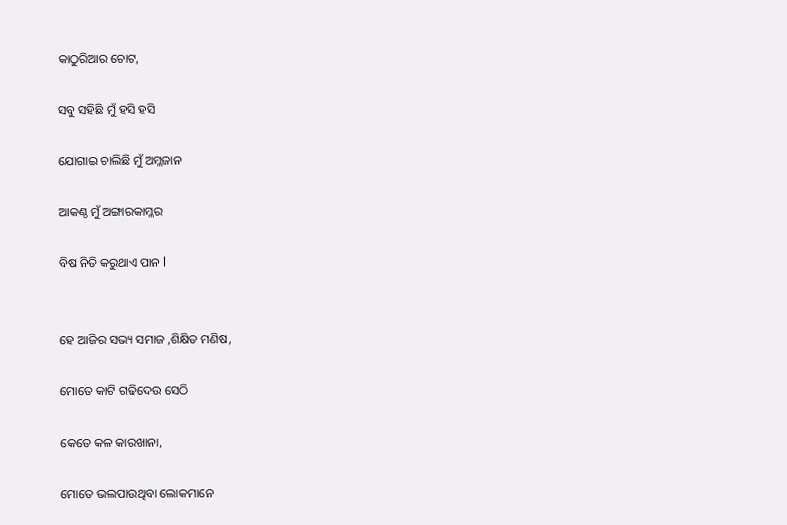କାଠୁରିଆର ଚୋଟ,

ସବୁ ସହିଛି ମୁଁ ହସି ହସି

ଯୋଗାଇ ଚାଲିଛି ମୁଁ ଅମ୍ଳଜାନ

ଆକଣ୍ଠ ମୁଁ ଅଙ୍ଗାରକାମ୍ଳର

ବିଷ ନିତି କରୁଥାଏ ପାନ l


ହେ ଆଜିର ସଭ୍ୟ ସମାଜ ,ଶିକ୍ଷିତ ମଣିଷ,

ମୋତେ କାଟି ଗଢିଦେଉ ସେଠି

କେତେ କଳ କାରଖାନା,

ମୋତେ ଭଲପାଉଥିବା ଲୋକମାନେ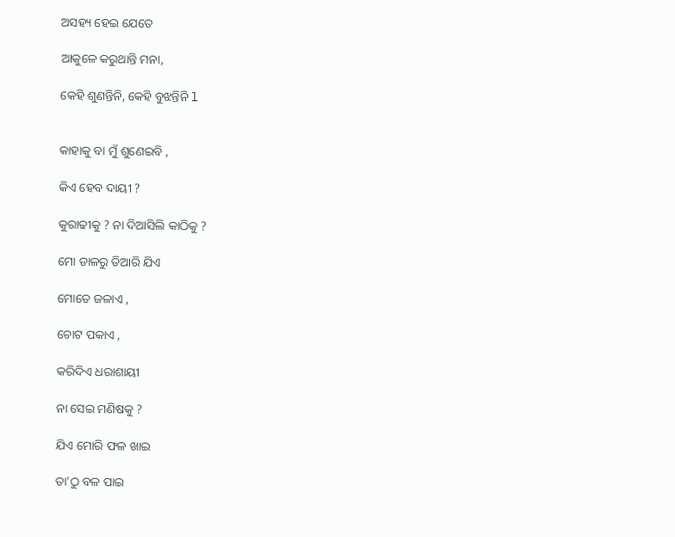ଅସହ୍ୟ ହେଇ ଯେତେ

ଆକୁଳେ କରୁଥାନ୍ତି ମନା,

କେହି ଶୁଣନ୍ତିନି, କେହି ବୁଝନ୍ତିନି l


କାହାକୁ ବା ମୁଁ ଶୁଣେଇବି ,

କିଏ ହେବ ଦାୟୀ ?

କୁରାଢୀକୁ ? ନା ଦିଆସିଲି କାଠିକୁ ?

ମୋ ଡାଳରୁ ତିଆରି ଯିଏ

ମୋତେ ଜଳାଏ ,

ଚୋଟ ପକାଏ ,

କରିଦିଏ ଧରାଶାୟୀ

ନା ସେଇ ମଣିଷକୁ ?

ଯିଏ ମୋରି ଫଳ ଖାଇ

ତା'ଠୁ ବଳ ପାଇ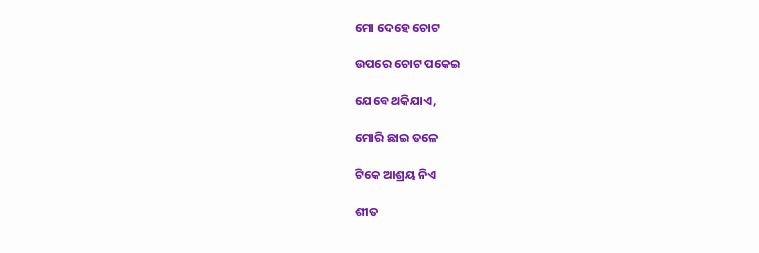ମୋ ଦେହେ ଚୋଟ

ଉପରେ ଚୋଟ ପକେଇ

ଯେବେ ଥକିଯାଏ,

ମୋରି ଛାଇ ତଳେ

ଟିକେ ଆଶ୍ରୟ ନିଏ

ଶୀତ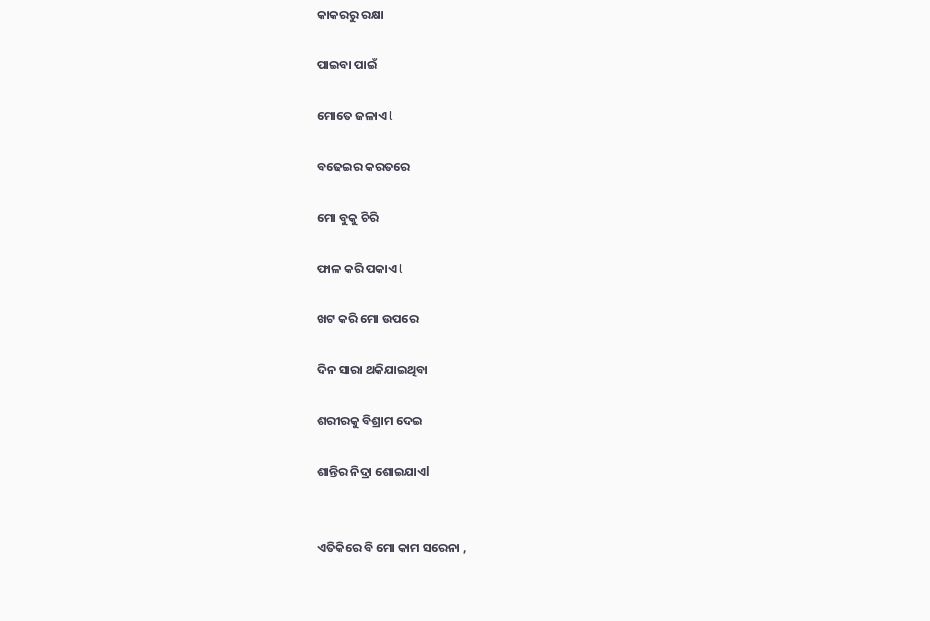କାକରରୁ ରକ୍ଷା

ପାଇବା ପାଇଁ

ମୋତେ ଜଳାଏ l

ବଢେଇର କରତରେ

ମୋ ବୁକୁ ଚିରି

ଫାଳ କରି ପକାଏ l

ଖଟ କରି ମୋ ଉପରେ

ଦିନ ସାରା ଥକିଯାଇଥିବା

ଶରୀରକୁ ବିଶ୍ରାମ ଦେଇ

ଶାନ୍ତିର ନିଦ୍ରା ଶୋଇଯାଏl


ଏତିକିରେ ବି ମୋ କାମ ସରେନା ,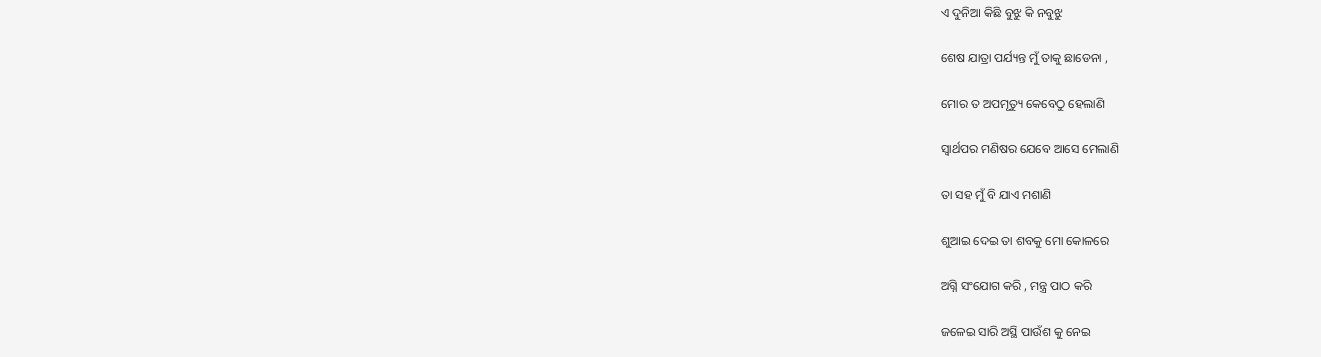ଏ ଦୁନିଆ କିଛି ବୁଝୁ କି ନବୁଝୁ

ଶେଷ ଯାତ୍ରା ପର୍ଯ୍ୟନ୍ତ ମୁଁ ତାକୁ ଛାଡେନା ,

ମୋର ତ ଅପମୃତ୍ୟୁ କେବେଠୁ ହେଲାଣି

ସ୍ୱାର୍ଥପର ମଣିଷର ଯେବେ ଆସେ ମେଲାଣି

ତା ସହ ମୁଁ ବି ଯାଏ ମଶାଣି

ଶୁଆଇ ଦେଇ ତା ଶବକୁ ମୋ କୋଳରେ

ଅଗ୍ନି ସଂଯୋଗ କରି , ମନ୍ତ୍ର ପାଠ କରି

ଜଳେଇ ସାରି ଅସ୍ଥି ପାଉଁଶ କୁ ନେଇ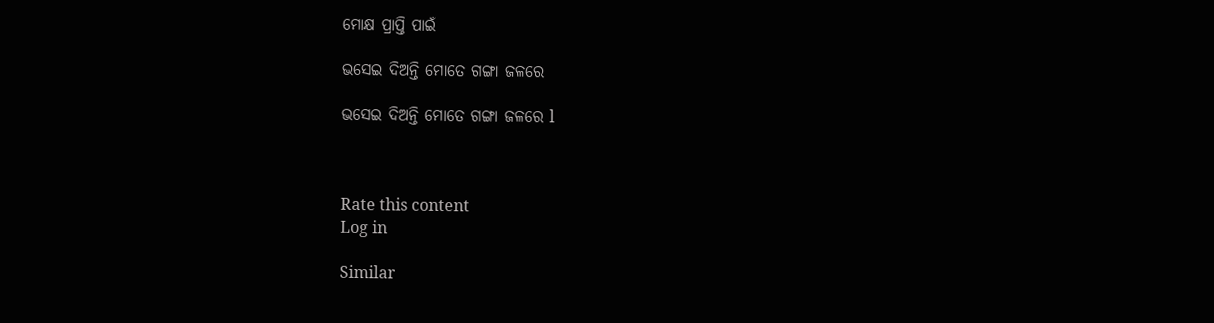ମୋକ୍ଷ ପ୍ରାପ୍ତି ପାଇଁ

ଭସେଇ ଦିଅନ୍ତି ମୋତେ ଗଙ୍ଗା ଜଳରେ

ଭସେଇ ଦିଅନ୍ତି ମୋତେ ଗଙ୍ଗା ଜଳରେ l



Rate this content
Log in

Similar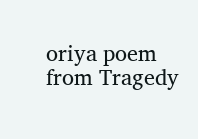oriya poem from Tragedy